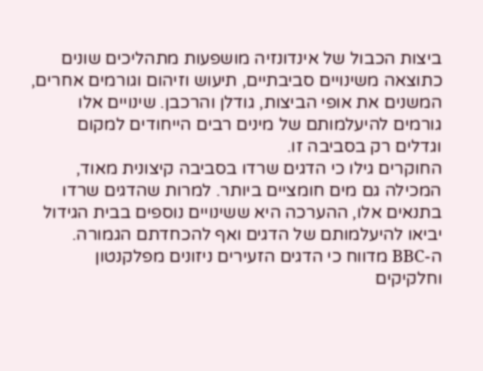ביצות הכבול של אינדונזיה מושפעות מתהליכים שונים כתוצאה משינויים סביבתיים, תיעוש וזיהום וגורמים אחרים, המשנים את אופי הביצות, גודלן והרכבן. שינויים אלו גורמים להיעלמותם של מינים רבים הייחודים למקום וגדלים רק בסביבה זו.
החוקרים גילו כי הדגים שרדו בסביבה קיצונית מאוד, המכילה גם מים חומציים ביותר. למרות שהדגים שרדו בתנאים אלו, ההערכה היא ששינויים נוספים בבית הגידול יביאו להיעלמותם של הדגים ואף להכחדתם הגמורה.
ה-BBC מדווח כי הדגים הזעירים ניזונים מפלקנטון וחלקיקים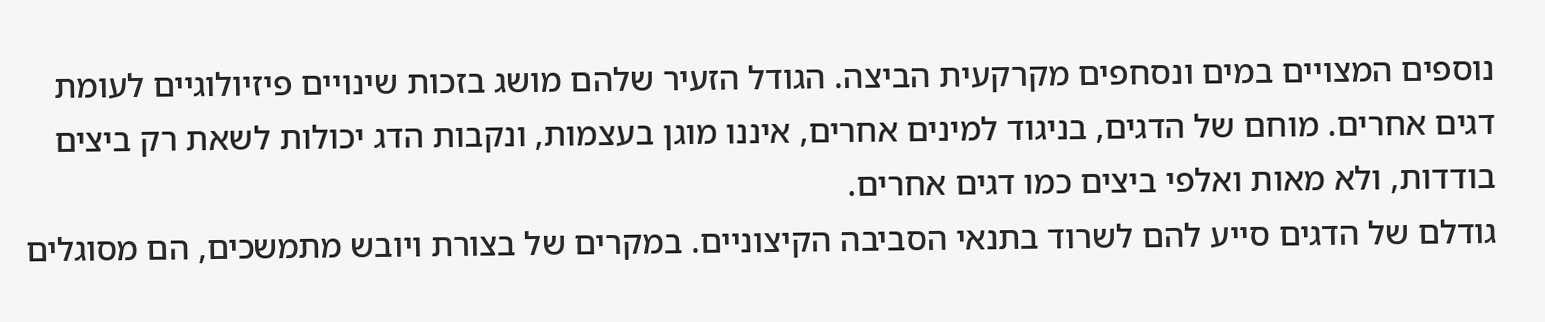נוספים המצויים במים ונסחפים מקרקעית הביצה. הגודל הזעיר שלהם מושג בזכות שינויים פיזיולוגיים לעומת דגים אחרים. מוחם של הדגים, בניגוד למינים אחרים, איננו מוגן בעצמות, ונקבות הדג יכולות לשאת רק ביצים בודדות, ולא מאות ואלפי ביצים כמו דגים אחרים.
גודלם של הדגים סייע להם לשרוד בתנאי הסביבה הקיצוניים. במקרים של בצורת ויובש מתמשכים, הם מסוגלים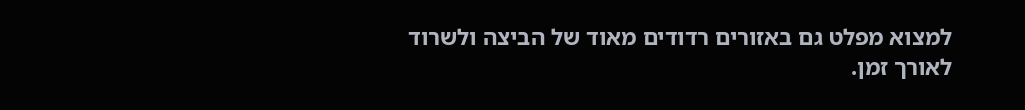למצוא מפלט גם באזורים רדודים מאוד של הביצה ולשרוד לאורך זמן.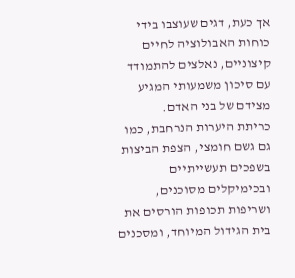אך כעת, דגים שעוצבו בידי כוחות האבולוציה לחיים קיצוניים, נאלצים להתמודד עם סיכון משמעותי המגיע מצידם של בני האדם.
כריתת היערות הנרחבת, כמו גם גשם חומצי, הצפת הביצות בשפכים תעשייתיים ובכימיקלים מסוכנים, ושריפות תכופות הורסים את בית הגידול המיוחד, ומסכנים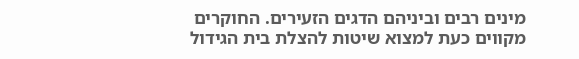מינים רבים וביניהם הדגים הזעירים. החוקרים מקווים כעת למצוא שיטות להצלת בית הגידול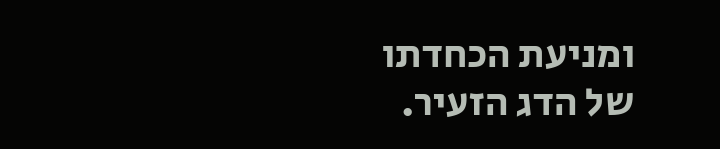ומניעת הכחדתו של הדג הזעיר.